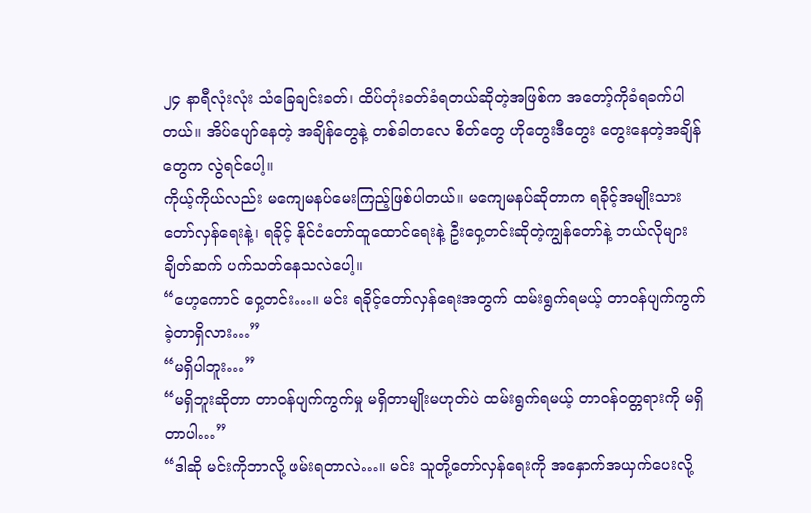၂၄ နာရီလုံးလုံး သံခြေချင်းခတ်၊ ထိပ်တုံးခတ်ခံရတယ်ဆိုတဲ့အဖြစ်က အတော့်ကိုခံရခက်ပါတယ်။ အိပ်ပျော်နေတဲ့ အချိန်တွေနဲ့ တစ်ခါတလေ စိတ်တွေ ဟိုတွေးဒီတွေး တွေးနေတဲ့အချိန်တွေက လွဲရင်ပေါ့။
ကိုယ့်ကိုယ်လည်း မကျေမနပ်မေးကြည့်ဖြစ်ပါတယ်။ မကျေမနပ်ဆိုတာက ရခိုင့်အမျိုးသားတော်လှန်ရေးနဲ့၊ ရခိုင့် နိုင်ငံတော်ထူထောင်ရေးနဲ့ ဦးဝှေ့တင်းဆိုတဲ့ကျွန်တော်နဲ့ ဘယ်လိုများချိတ်ဆက် ပက်သတ်နေသလဲပေါ့။
“ဟေ့ကောင် ဝှေ့တင်း…။ မင်း ရခိုင့်တော်လှန်ရေးအတွက် ထမ်းရွက်ရမယ့် တာဝန်ပျက်ကွက်ခဲ့တာရှိလား…”
“မရှိပါဘူး…”
“မရှိဘူးဆိုတာ တာဝန်ပျက်ကွက်မှု မရှိတာမျိုးမဟုတ်ပဲ ထမ်းရွက်ရမယ့် တာဝန်ဝတ္တရားကို မရှိတာပါ…”
“ဒါဆို မင်းကိုဘာလို့ ဖမ်းရတာလဲ…။ မင်း သူတို့တော်လှန်ရေးကို အနှောက်အယှက်ပေးလို့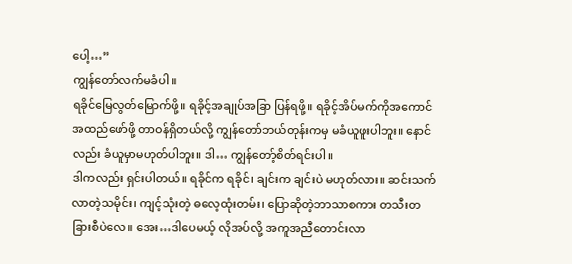ပေါ့…”
ကျွန်တော်လက်မခံပါ။
ရခိုင်မြေလွတ်မြောက်ဖို့။ ရခိုင့်အချုပ်အခြာ ပြန်ရဖို့။ ရခိုင့်အိပ်မက်ကိုအကောင်အထည်ဖော်ဖို့ တာဝန်ရှိတယ်လို့ ကျွန်တော်ဘယ်တုန်းကမှ မခံယူဖူးပါဘူး။ နောင်လည်း ခံယူမှာမဟုတ်ပါဘူး။ ဒါ… ကျွန်တော့်စိတ်ရင်းပါ။
ဒါကလည်း ရှင်းပါတယ်။ ရခိုင်က ရခိုင်၊ ချင်းက ချင်းပဲ မဟုတ်လား။ ဆင်းသက်လာတဲ့သမိုင်း၊ ကျင့်သုံးတဲ့ ဓလေ့ထုံးတမ်း၊ ပြောဆိုတဲ့ဘာသာစကား တသီးတခြားစီပဲလေ။ အေး…ဒါပေမယ့် လိုအပ်လို့ အကူအညီတောင်းလာ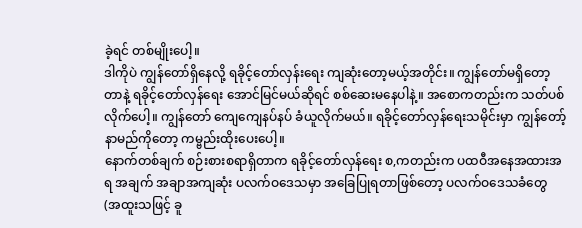ခဲ့ရင် တစ်မျိုးပေါ့။
ဒါကိုပဲ ကျွန်တော်ရှိနေလို့ ရခိုင့်တော်လှန်းရေး ကျဆုံးတော့မယ့်အတိုင်း။ ကျွန်တော်မရှိတော့တာနဲ့ ရခိုင့်တော်လှန်ရေး အောင်မြင်မယ်ဆိုရင် စစ်ဆေးမနေပါနဲ့။ အစောကတည်းက သတ်ပစ်လိုက်ပေါ့။ ကျွန်တော် ကျေကျေနပ်နပ် ခံယူလိုက်မယ်။ ရခိုင့်တော်လှန်ရေးသမိုင်းမှာ ကျွန်တော့်နာမည်ကိုတော့ ကမ္ဗည်းထိုးပေးပေါ့။
နောက်တစ်ချက် စဉ်းစားစရာရှိတာက ရခိုင့်တော်လှန်ရေး စ,ကတည်းက ပထဝီအနေအထားအရ အချက် အချာအကျဆုံး ပလက်ဝဒေသမှာ အခြေပြုရတာဖြစ်တော့ ပလက်ဝဒေသခံတွေ (အထူးသဖြင့် ခူ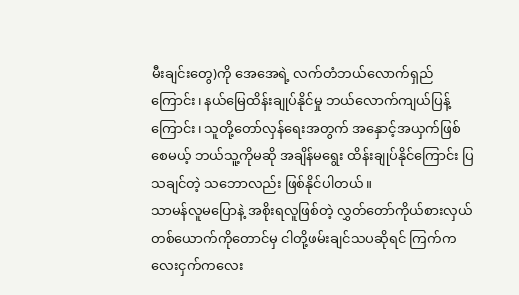မီးချင်းတွေ)ကို အေအေရဲ့ လက်တံဘယ်လောက်ရှည်ကြောင်း၊ နယ်မြေထိန်းချုပ်နိုင်မှု ဘယ်လောက်ကျယ်ပြန့်ကြောင်း၊ သူတို့တော်လှန်ရေးအတွက် အနှောင့်အယှက်ဖြစ်စေမယ့် ဘယ်သူ့ကိုမဆို အချိန်မရွေး ထိန်းချုပ်နိုင်ကြောင်း ပြသချင်တဲ့ သဘောလည်း ဖြစ်နိုင်ပါတယ်။
သာမန်လူမပြောနဲ့ အစိုးရလူဖြစ်တဲ့ လွှတ်တော်ကိုယ်စားလှယ် တစ်ယောက်ကိုတောင်မှ ငါတို့ဖမ်းချင်သပဆိုရင် ကြက်ကလေးငှက်ကလေး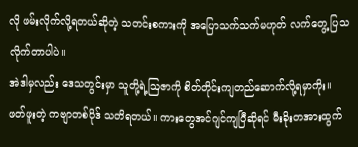လို ဖမ်းလိုက်လို့ရတယ်ဆိုတဲ့ သတင်းစကားကို အပြောသက်သက်မဟုတ် လက်တွေ့ ပြသလိုက်တာပါပဲ။
အဲဒါမှလည်း ဒေသတွင်းမှာ သူတို့ရဲ့ဩဇာကို စိတ်တိုင်းကျတည်ဆောက်လို့ရမှာကိုး။
ဖတ်ဖူးတဲ့ ကဗျာတစ်ပိုဒ် သတိရတယ်။ ကားတွေအင်ဂျင်ကျပြီဆိုရင် မီးခိုးတအားထွက်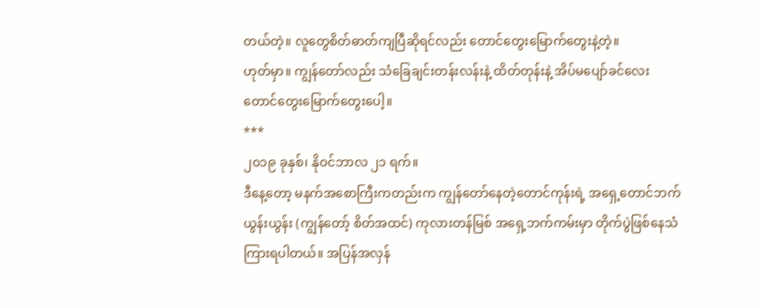တယ်တဲ့။ လူတွေစိတ်ဓာတ်ကျပြီဆိုရင်လည်း တောင်တွေးမြောက်တွေးနဲ့တဲ့။
ဟုတ်မှာ။ ကျွန်တော်လည်း သံခြေချင်းတန်းလန်းနဲ့ ထိတ်တုန်းနဲ့ အိပ်မပျော်ခင်လေး တောင်တွေးမြောက်တွေးပေါ့။
***
၂၀၁၉ ခုနှစ်၊ နိုဝင်ဘာလ ၂၁ ရက်။
ဒီနေ့တော့ မနက်အစောကြီးကတည်းက ကျွန်တော်နေတဲ့တောင်ကုန်းရဲ့ အရှေ့တောင်ဘက်ယွန်းယွန်း (ကျွန်တော့် စိတ်အထင်) ကုလားတန်မြစ် အရှေ့ဘက်ကမ်းမှာ တိုက်ပွဲဖြစ်နေသံ ကြားရပါတယ်။ အပြန်အလှန်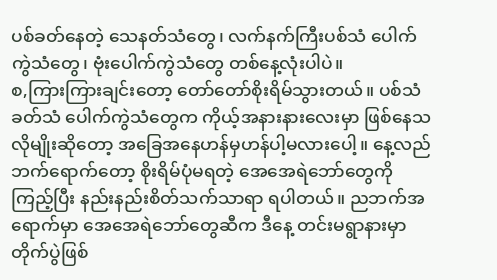ပစ်ခတ်နေတဲ့ သေနတ်သံတွေ၊ လက်နက်ကြီးပစ်သံ ပေါက်ကွဲသံတွေ၊ ဗုံးပေါက်ကွဲသံတွေ တစ်နေ့လုံးပါပဲ။
စ,ကြားကြားချင်းတော့ တော်တော်စိုးရိမ်သွားတယ်။ ပစ်သံခတ်သံ ပေါက်ကွဲသံတွေက ကိုယ့်အနားနားလေးမှာ ဖြစ်နေသလိုမျိုးဆိုတော့ အခြေအနေဟန်မှဟန်ပါ့မလားပေါ့။ နေ့လည်ဘက်ရောက်တော့ စိုးရိမ်ပုံမရတဲ့ အေအေရဲဘော်တွေကိုကြည့်ပြီး နည်းနည်းစိတ်သက်သာရာ ရပါတယ်။ ညဘက်အရောက်မှာ အေအေရဲဘော်တွေဆီက ဒီနေ့ တင်းမရွာနားမှာ တိုက်ပွဲဖြစ်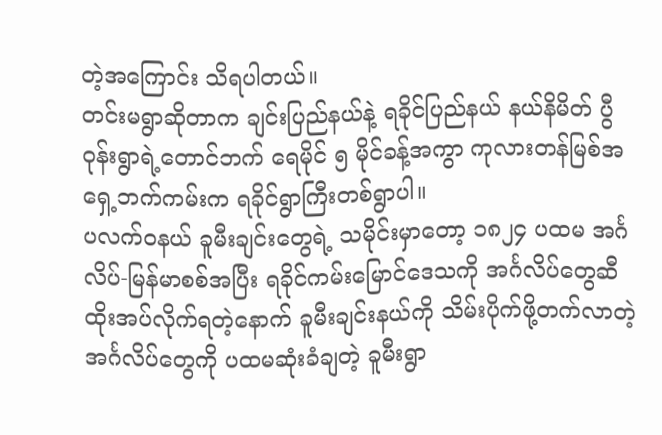တဲ့အကြောင်း သိရပါတယ်။
တင်းမရွာဆိုတာက ချင်းပြည်နယ်နဲ့ ရခိုင်ပြည်နယ် နယ်နိမိတ် ပွီဝုန်းရွာရဲ့တောင်ဘက် ရေမိုင် ၅ မိုင်ခန့်အကွာ ကုလားတန်မြစ်အရှေ့ဘက်ကမ်းက ရခိုင်ရွာကြီးတစ်ရွာပါ။
ပလက်ဝနယ် ခူမီးချင်းတွေရဲ့ သမိုင်းမှာတော့ ၁၈၂၄ ပထမ အင်္ဂလိပ်-မြန်မာစစ်အပြီး ရခိုင်ကမ်းမြောင်ဒေသကို အင်္ဂလိပ်တွေဆီ ထိုးအပ်လိုက်ရတဲ့နောက် ခူမီးချင်းနယ်ကို သိမ်းပိုက်ဖို့တက်လာတဲ့ အင်္ဂလိပ်တွေကို ပထမဆုံးခံချတဲ့ ခူမီးရွာ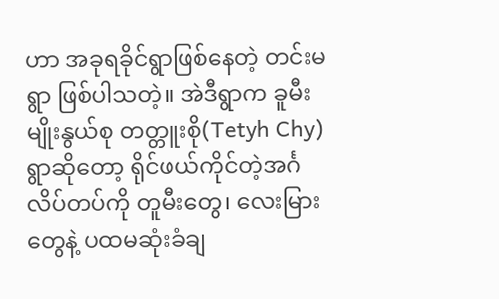ဟာ အခုရခိုင်ရွာဖြစ်နေတဲ့ တင်းမရွာ ဖြစ်ပါသတဲ့။ အဲဒီရွာက ခူမီးမျိုးနွယ်စု တတ္တူးစို(Tetyh Chy) ရွာဆိုတော့ ရိုင်ဖယ်ကိုင်တဲ့အင်္ဂလိပ်တပ်ကို တူမီးတွေ၊ လေးမြားတွေနဲ့ ပထမဆုံးခံချ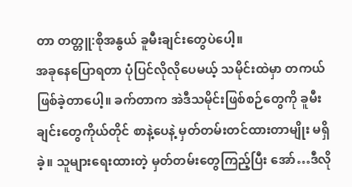တာ တတ္တူ:စိုအနွယ် ခူမီးချင်းတွေပဲပေါ့။
အခုနေပြောရတာ ပုံပြင်လိုလိုပေမယ့် သမိုင်းထဲမှာ တကယ်ဖြစ်ခဲ့တာပေါ့။ ခက်တာက အဲဒီသမိုင်းဖြစ်စဉ်တွေကို ခူမီးချင်းတွေကိုယ်တိုင် စာနဲ့ပေနဲ့ မှတ်တမ်းတင်ထားတာမျိုး မရှိခဲ့။ သူများရေးထားတဲ့ မှတ်တမ်းတွေကြည့်ပြီး အော်…ဒီလို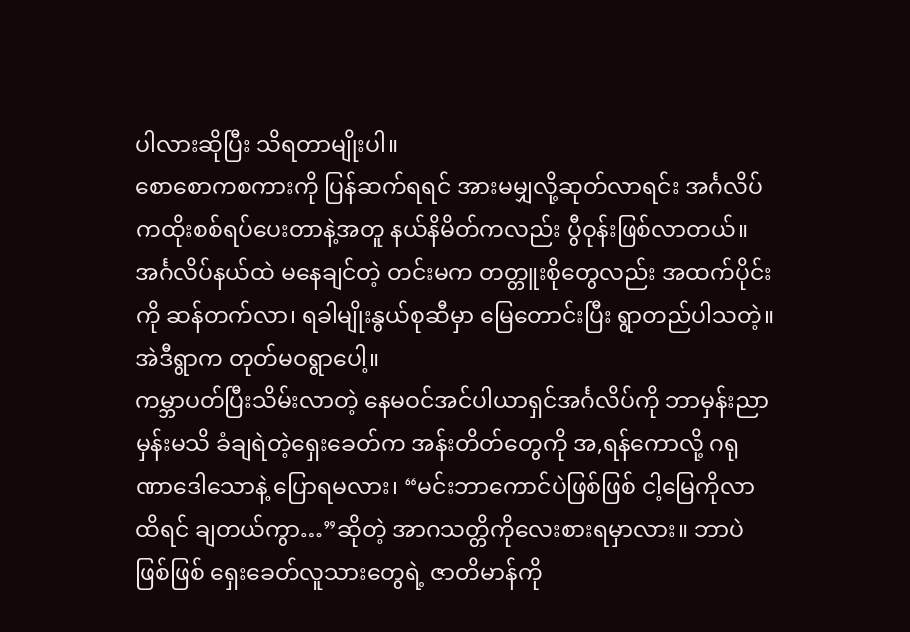ပါလားဆိုပြီး သိရတာမျိုးပါ။
စောစောကစကားကို ပြန်ဆက်ရရင် အားမမျှလို့ဆုတ်လာရင်း အင်္ဂလိပ်ကထိုးစစ်ရပ်ပေးတာနဲ့အတူ နယ်နိမိတ်ကလည်း ပွီဝုန်းဖြစ်လာတယ်။ အင်္ဂလိပ်နယ်ထဲ မနေချင်တဲ့ တင်းမက တတ္တူးစိုတွေလည်း အထက်ပိုင်းကို ဆန်တက်လာ၊ ရခါမျိုးနွယ်စုဆီမှာ မြေတောင်းပြီး ရွာတည်ပါသတဲ့။ အဲဒီရွာက တုတ်မဝရွာပေါ့။
ကမ္ဘာပတ်ပြီးသိမ်းလာတဲ့ နေမဝင်အင်ပါယာရှင်အင်္ဂလိပ်ကို ဘာမှန်းညာမှန်းမသိ ခံချရဲတဲ့ရှေးခေတ်က အန်းတိတ်တွေကို အ,ရန်ကောလို့ ဂရုဏာဒေါသောနဲ့ ပြောရမလား၊ “မင်းဘာကောင်ပဲဖြစ်ဖြစ် ငါ့မြေကိုလာထိရင် ချတယ်ကွာ…”ဆိုတဲ့ အာဂသတ္တိကိုလေးစားရမှာလား။ ဘာပဲဖြစ်ဖြစ် ရှေးခေတ်လူသားတွေရဲ့ ဇာတိမာန်ကို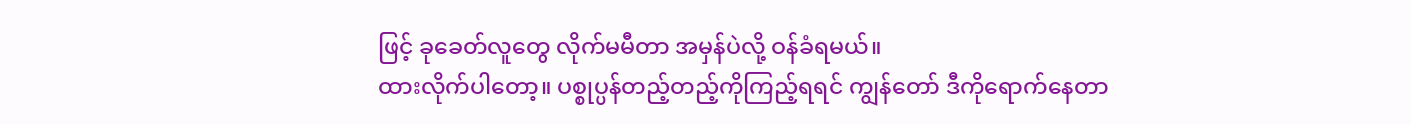ဖြင့် ခုခေတ်လူတွေ လိုက်မမီတာ အမှန်ပဲလို့ ဝန်ခံရမယ်။
ထားလိုက်ပါတော့။ ပစ္စုပ္ပန်တည့်တည့်ကိုကြည့်ရရင် ကျွန်တော် ဒီကိုရောက်နေတာ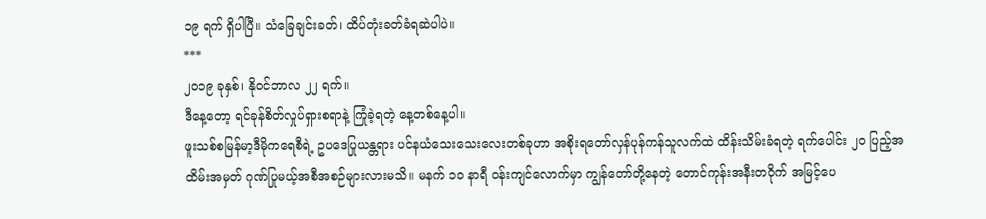၁၉ ရက် ရှိပါပြီ။ သံခြေချင်းခတ်၊ ထိပ်တုံးခတ်ခံရဆဲပါပဲ။
***
၂၀၁၉ ခုနှစ်၊ နိုဝင်ဘာလ ၂၂ ရက်။
ဒီနေ့တော့ ရင်ခုန်စိတ်လှုပ်ရှားစရာနဲ့ ကြုံခဲ့ရတဲ့ နေ့တစ်နေ့ပါ။
ဖူးသစ်စမြန်မာ့ဒီမိုကရေစီရဲ့ ဥပဒေပြုယန္တရား ပင်နယံသေးသေးလေးတစ်ခုဟာ အစိုးရတော်လှန်ပုန်ကန်သူလက်ထဲ ထိန်းသိမ်းခံရတဲ့ ရက်ပေါင်း ၂၀ ပြည့်အထိမ်းအမှတ် ဂုဏ်ပြုမယ့်အစီအစဉ်များလားမသိ။ မနက် ၁၀ နာရီ ဝန်းကျင်လောက်မှာ ကျွန်တော်တို့နေတဲ့ တောင်ကုန်းအနီးတဝိုက် အမြင့်ပေ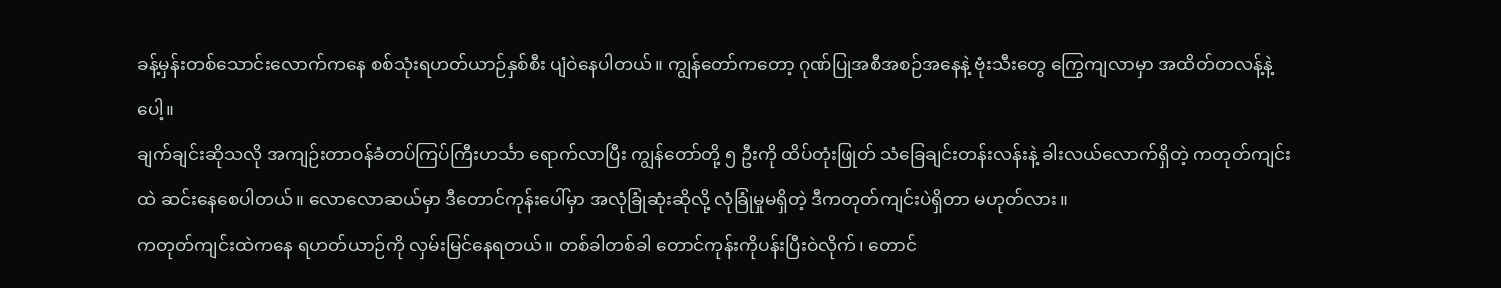ခန့်မှန်းတစ်သောင်းလောက်ကနေ စစ်သုံးရဟတ်ယာဉ်နှစ်စီး ပျံဝဲနေပါတယ်။ ကျွန်တော်ကတော့ ဂုဏ်ပြုအစီအစဉ်အနေနဲ့ ဗုံးသီးတွေ ကြွေကျလာမှာ အထိတ်တလန့်နဲ့ပေါ့။
ချက်ချင်းဆိုသလို အကျဉ်းတာဝန်ခံတပ်ကြပ်ကြီးဟင်္သာ ရောက်လာပြီး ကျွန်တော်တို့ ၅ ဦးကို ထိပ်တုံးဖြုတ် သံခြေချင်းတန်းလန်းနဲ့ ခါးလယ်လောက်ရှိတဲ့ ကတုတ်ကျင်းထဲ ဆင်းနေစေပါတယ်။ လောလောဆယ်မှာ ဒီတောင်ကုန်းပေါ်မှာ အလုံခြုံဆုံးဆိုလို့ လုံခြုံမှုမရှိတဲ့ ဒီကတုတ်ကျင်းပဲရှိတာ မဟုတ်လား။
ကတုတ်ကျင်းထဲကနေ ရဟတ်ယာဉ်ကို လှမ်းမြင်နေရတယ်။ တစ်ခါတစ်ခါ တောင်ကုန်းကိုပန်းပြီးဝဲလိုက်၊ တောင်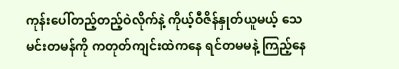ကုန်းပေါ်တည့်တည့်ဝဲလိုက်နဲ့ ကိုယ့်ဝီဇိန်နှုတ်ယူမယ့် သေမင်းတမန်ကို ကတုတ်ကျင်းထဲကနေ ရင်တမမနဲ့ ကြည့်နေ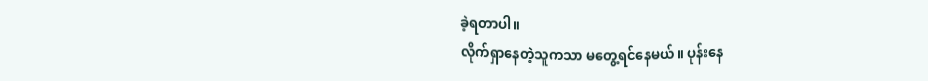ခဲ့ရတာပါ။
လိုက်ရှာနေတဲ့သူကသာ မတွေ့ရင်နေမယ်။ ပုန်းနေ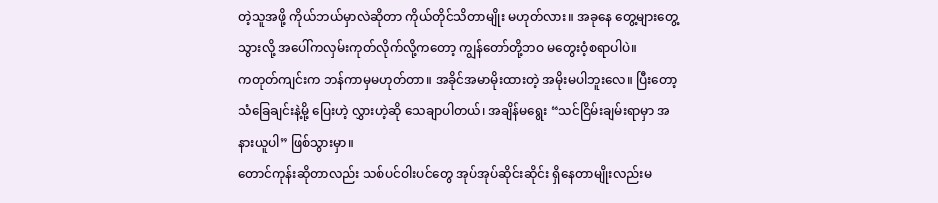တဲ့သူအဖို့ ကိုယ်ဘယ်မှာလဲဆိုတာ ကိုယ်တိုင်သိတာမျိုး မဟုတ်လား။ အခုနေ တွေ့များတွေ့သွားလို့ အပေါ်ကလှမ်းကုတ်လိုက်လို့ကတော့ ကျွန်တော်တို့ဘဝ မတွေးဝံ့စရာပါပဲ။
ကတုတ်ကျင်းက ဘန်ကာမှမဟုတ်တာ။ အခိုင်အမာမိုးထားတဲ့ အမိုးမပါဘူးလေ။ ပြီးတော့ သံခြေချင်းနဲ့မို့ ပြေးဟဲ့ လွှားဟဲ့ဆို သေချာပါတယ်၊ အချိန်မရွေး “သင်ငြိမ်းချမ်းရာမှာ အနားယူပါ” ဖြစ်သွားမှာ။
တောင်ကုန်းဆိုတာလည်း သစ်ပင်ဝါးပင်တွေ အုပ်အုပ်ဆိုင်းဆိုင်း ရှိနေတာမျိုးလည်းမ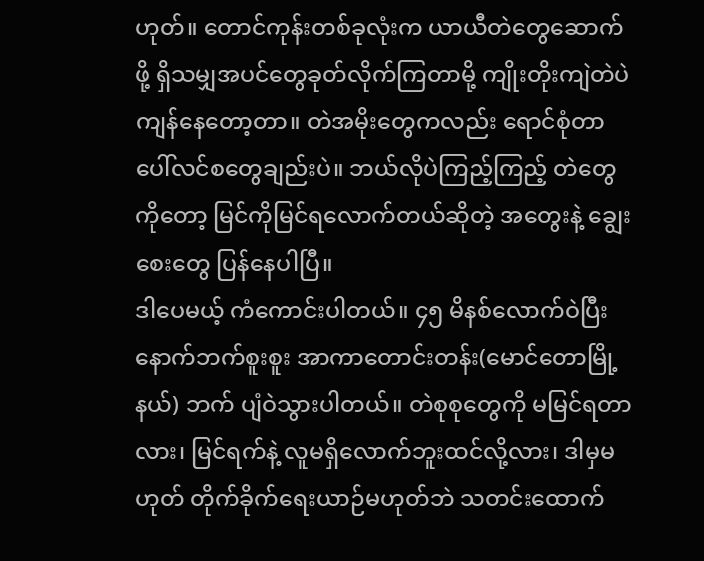ဟုတ်။ တောင်ကုန်းတစ်ခုလုံးက ယာယီတဲတွေဆောက်ဖို့ ရှိသမျှအပင်တွေခုတ်လိုက်ကြတာမို့ ကျိုးတိုးကျဲတဲပဲ ကျန်နေတော့တာ။ တဲအမိုးတွေကလည်း ရောင်စုံတာပေါ်လင်စတွေချည်းပဲ။ ဘယ်လိုပဲကြည့်ကြည့် တဲတွေကိုတော့ မြင်ကိုမြင်ရလောက်တယ်ဆိုတဲ့ အတွေးနဲ့ ချွေးစေးတွေ ပြန်နေပါပြီ။
ဒါပေမယ့် ကံကောင်းပါတယ်။ ၄၅ မိနစ်လောက်ဝဲပြီး နောက်ဘက်စူးစူး အာကာတောင်းတန်း(မောင်တောမြို့နယ်) ဘက် ပျံဝဲသွားပါတယ်။ တဲစုစုတွေကို မမြင်ရတာလား၊ မြင်ရက်နဲ့ လူမရှိလောက်ဘူးထင်လို့လား၊ ဒါမှမဟုတ် တိုက်ခိုက်ရေးယာဉ်မဟုတ်ဘဲ သတင်းထောက်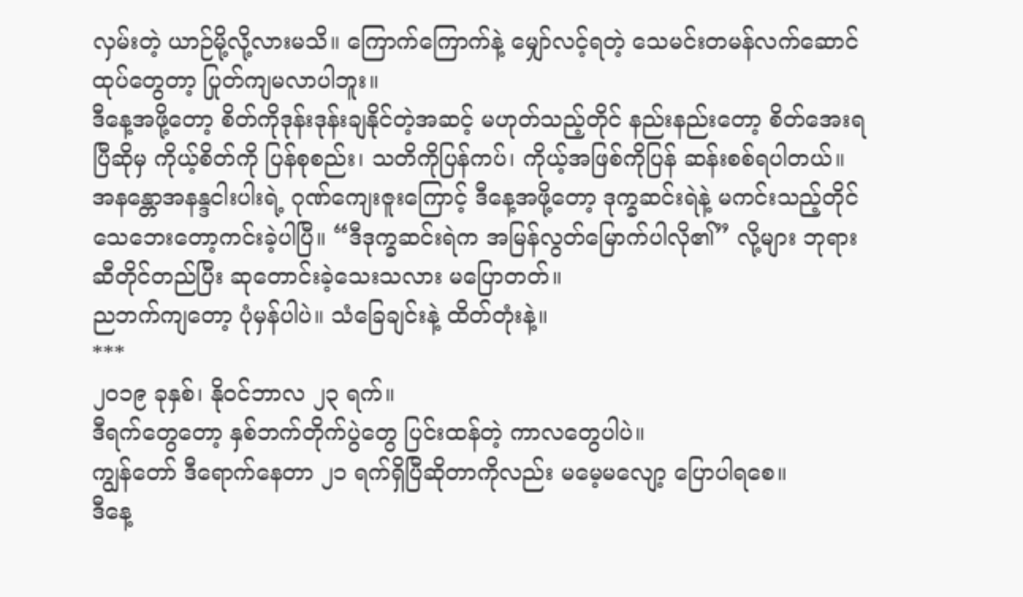လှမ်းတဲ့ ယာဉ်မို့လို့လားမသိ။ ကြောက်ကြောက်နဲ့ မျှော်လင့်ရတဲ့ သေမင်းတမန်လက်ဆောင်ထုပ်တွေတာ့ ပြုတ်ကျမလာပါဘူး။
ဒီနေ့အဖို့တော့ စိတ်ကိုဒုန်းဒုန်းချနိုင်တဲ့အဆင့် မဟုတ်သည့်တိုင် နည်းနည်းတော့ စိတ်အေးရပြီဆိုမှ ကိုယ့်စိတ်ကို ပြန်စုစည်း၊ သတိကိုပြန်ကပ်၊ ကိုယ့်အဖြစ်ကိုပြန် ဆန်းစစ်ရပါတယ်။ အနန္တောအနန္ဒငါးပါးရဲ့ ဂုဏ်ကျေးဇူးကြောင့် ဒီနေ့အဖို့တော့ ဒုက္ခဆင်းရဲနဲ့ မကင်းသည့်တိုင် သေဘေးတော့ကင်းခဲ့ပါပြီ။ “ဒီဒုက္ခဆင်းရဲက အမြန်လွတ်မြောက်ပါလို၏” လို့များ ဘုရားဆီတိုင်တည်ပြီး ဆုတောင်းခဲ့သေးသလား မပြောတတ်။
ညဘက်ကျတော့ ပုံမှန်ပါပဲ။ သံခြေချင်းနဲ့ ထိတ်တုံးနဲ့။
***
၂၀၁၉ ခုနှစ်၊ နိုဝင်ဘာလ ၂၃ ရက်။
ဒီရက်တွေတော့ နှစ်ဘက်တိုက်ပွဲတွေ ပြင်းထန်တဲ့ ကာလတွေပါပဲ။
ကျွန်တော် ဒီရောက်နေတာ ၂၁ ရက်ရှိပြီဆိုတာကိုလည်း မမေ့မလျော့ ပြောပါရစေ။
ဒီနေ့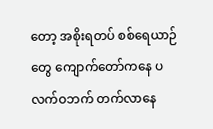တော့ အစိုးရတပ် စစ်ရေယာဉ်တွေ ကျောက်တော်ကနေ ပလက်ဝဘက် တက်လာနေ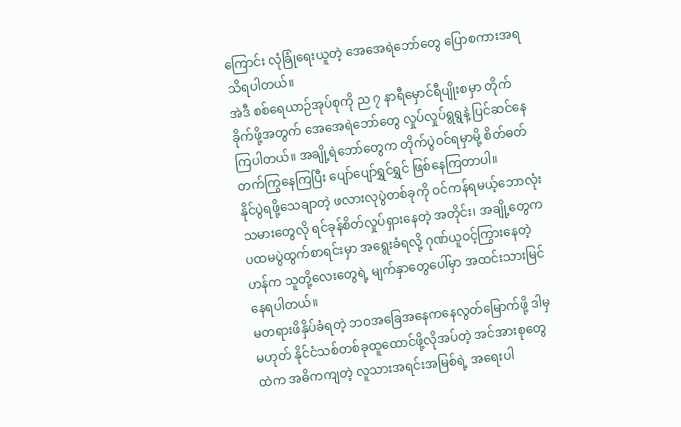ကြောင်း လုံခြုံရေးယူတဲ့ အေအေရဲဘော်တွေ ပြောစကားအရ သိရပါတယ်။
အဲဒီ စစ်ရေယာဉ်အုပ်စုကို ည ၇ နာရီမှောင်ရီပျိုးစမှာ တိုက်ခိုက်ဖို့အတွက် အေအေရဲဘော်တွေ လှုပ်လှုပ်ရွရွနဲ့ ပြင်ဆင်နေကြပါတယ်။ အချို့ရဲဘော်တွေက တိုက်ပွဲဝင်ရမှာမို့ စိတ်ဓတ်တက်ကြွနေကြပြီး ပျော်ပျော်ရွှင်ရွှင် ဖြစ်နေကြတာပါ။
နိုင်ပွဲရဖို့သေချာတဲ့ ဖလားလုပွဲတစ်ခုကို ဝင်ကန်ရမယ့်ဘောလုံးသမားတွေလို ရင်ခုန်စိတ်လှုပ်ရှားနေတဲ့ အတိုင်း၊ အချို့တွေက ပထမပွဲထွက်စာရင်းမှာ အရွေးခံရလို့ ဂုဏ်ယူဝင့်ကြွားနေတဲ့ဟန်က သူတို့လေးတွေရဲ့ မျက်နှာတွေပေါ်မှာ အထင်းသားမြင်နေရပါတယ်။
မတရားဖိနှိပ်ခံရတဲ့ ဘဝအခြေအနေကနေလွတ်မြောက်ဖို့ ဒါမှမဟုတ် နိုင်ငံသစ်တစ်ခုထူထောင်ဖို့လိုအပ်တဲ့ အင်အားစုတွေထဲက အဓိကကျတဲ့ လူသားအရင်းအမြစ်ရဲ့ အရေးပါ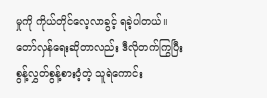မှုကို ကိုယ်တိုင်လေ့လာခွင့် ရခဲ့ပါတယ်။
တော်လှန်ရေးဆိုတာလည်း ဒီလိုတက်ကြွပြီး စွန့်လွှတ်စွန့်စားဝံ့တဲ့ သူရဲကောင်း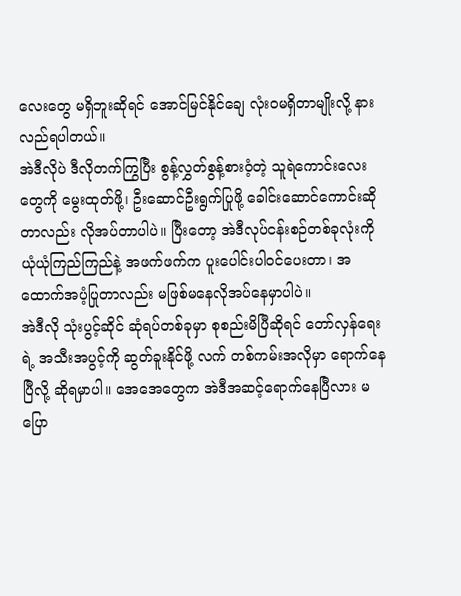လေးတွေ မရှိဘူးဆိုရင် အောင်မြင်နိုင်ချေ လုံးဝမရှိတာမျိုးလို့ နားလည်ရပါတယ်။
အဲဒီလိုပဲ ဒီလိုတက်ကြွပြီး စွန့်လွှတ်စွန့်စားဝံ့တဲ့ သူရဲကောင်းလေးတွေကို မွေးထုတ်ဖို့၊ ဦးဆောင်ဦးရွက်ပြုဖို့ ခေါင်းဆောင်ကောင်းဆိုတာလည်း လိုအပ်တာပါပဲ။ ပြီးတော့ အဲဒီလုပ်ငန်းစဉ်တစ်ခုလုံးကို ယုံယုံကြည်ကြည်နဲ့ အဖက်ဖက်က ပူးပေါင်းပါဝင်ပေးတာ၊ အထောက်အပံ့ပြုတာလည်း မဖြစ်မနေလိုအပ်နေမှာပါပဲ။
အဲဒီလို သုံးပွင့်ဆိုင် ဆုံရပ်တစ်ခုမှာ စုစည်းမိပြီဆိုရင် တော်လှန်ရေးရဲ့ အသီးအပွင့်ကို ဆွတ်ခူးနိုင်ဖို့ လက် တစ်ကမ်းအလိုမှာ ရောက်နေပြီလို့ ဆိုရမှာပါ။ အေအေတွေက အဲဒီအဆင့်ရောက်နေပြီလား မပြော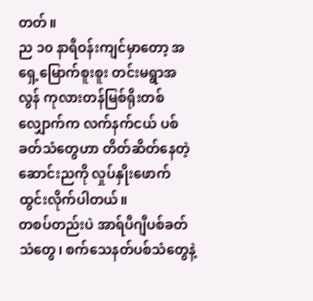တတ်။
ည ၁၀ နာရီဝန်းကျင်မှာတော့ အရှေ့မြောက်စူးစူး တင်းမရွာအလွန် ကုလားတန်မြစ်ရိုးတစ်လျှောက်က လက်နက်ငယ် ပစ်ခတ်သံတွေဟာ တိတ်ဆိတ်နေတဲ့ဆောင်းညကို လှုပ်နှိုးဖောက်ထွင်းလိုက်ပါတယ်။
တစပ်တည်းပဲ အာရ်ပီဂျီပစ်ခတ်သံတွေ၊ စက်သေနတ်ပစ်သံတွေနဲ့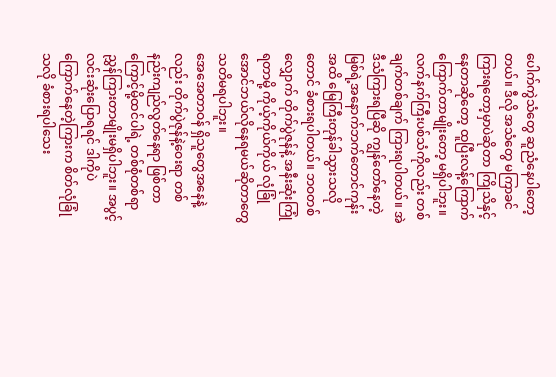ပေါက်ကွဲသံတွေ ဆူညံနေပါတော့တယ်။ ဒီလို အသံတွေ မကြာခင်ကြားရတော့မှာပဲဆိုတာ ကြိုသိနှင့်နေတာဆိုတော့ ထူပြီးလန့်ကြောက်ကြောက်တာမျိုးတော့ မရှိပါဘူး။
လက်နက်ကြီးပစ်သံကိုလည်း တစ်ချက်တစ်ချက် ကြားရပါတယ်။ အဲဒီသံကြားရပြီဆို ကျွန်တော်နေတဲ့ မြစ်ရဲ့အနောက်ဘက်တောင်ကုန်းအထိ မြေကြီးတုန်ခါသွားသလိုတောင် ခံစားရပါတယ်။ ဘဝတစ်လျှောက် တိုက်ပွဲဇုန်နဲ့ အနီးဆုံးကြုံရတာမို့ ကိုယ့်ကိုယ်ကိုယ် လုံခြုံအောင်ဘယ်လိုနေရမယ်ဆိုတာတွေ သတိမရပါဘူး။
အေအေတာဝန် ရှိသူတွေအနေနဲ့လည်း တိုက်ပွဲဇုန်နဲ့ဝေးရာ တစ်နည်းကျည်လွတ်နေရာ ဖြစ်တာကြောင့်မို့ထင်ပါရဲ့ တစ်စုံတစ်ရာ ညွှန်ကြားတာမျိုးမရှိပါဘူး။ အပွင့်လင်းဆုံးပြောရရင် ဒါကိုပဲ ကြောက်နေတဲ့ကြားက စိတ်လုံခြုံသလို ခံစားရပါသေး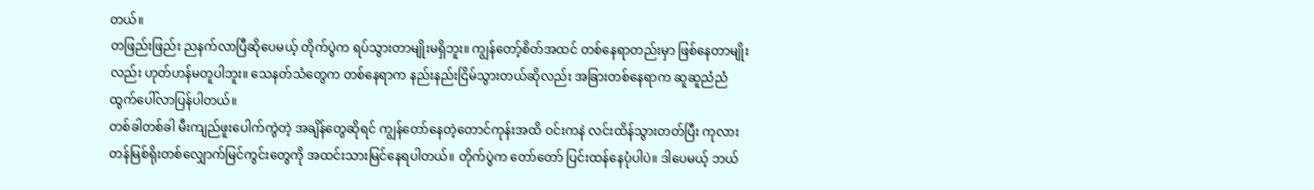တယ်။
တဖြည်းဖြည်း ညနက်လာပြီဆိုပေမယ့် တိုက်ပွဲက ရပ်သွားတာမျိုးမရှိဘူး။ ကျွန်တော့်စိတ်အထင် တစ်နေရာတည်းမှာ ဖြစ်နေတာမျိုးလည်း ဟုတ်ဟန်မတူပါဘူး။ သေနတ်သံတွေက တစ်နေရာက နည်းနည်းငြိမ်သွားတယ်ဆိုလည်း အခြားတစ်နေရာက ဆူဆူညံညံထွက်ပေါ်လာပြန်ပါတယ်။
တစ်ခါတစ်ခါ မီးကျည်ဖူးပေါက်ကွဲတဲ့ အချိန်တွေဆိုရင် ကျွန်တော်နေတဲ့တောင်ကုန်းအထိ ဝင်းကနဲ လင်းထိန်သွားတတ်ပြီး ကုလားတန်မြစ်ရိုးတစ်လျှောက်မြင်ကွင်းတွေကို အထင်းသားမြင်နေရပါတယ်။ တိုက်ပွဲက တော်တော် ပြင်းထန်နေပုံပါပဲ။ ဒါပေမယ့် ဘယ်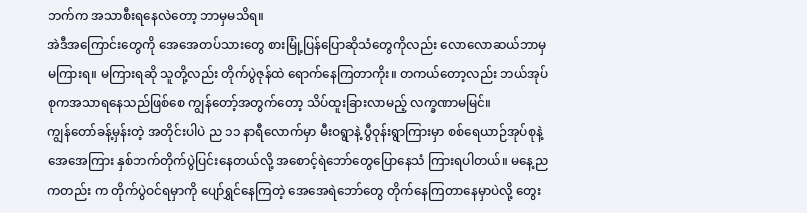ဘက်က အသာစီးရနေလဲတော့ ဘာမှမသိရ။
အဲဒီအကြောင်းတွေကို အေအေတပ်သားတွေ စားမြုံ့ပြန်ပြောဆိုသံတွေကိုလည်း လောလောဆယ်ဘာမှ မကြားရ။ မကြားရဆို သူတို့လည်း တိုက်ပွဲဇုန်ထဲ ရောက်နေကြတာကိုး။ တကယ်တော့လည်း ဘယ်အုပ်စုကအသာရနေသည်ဖြစ်စေ ကျွန်တော့်အတွက်တော့ သိပ်ထူးခြားလာမည့် လက္ခဏာမမြင်။
ကျွန်တော်ခန့်မှန်းတဲ့ အတိုင်းပါပဲ ည ၁၁ နာရီလောက်မှာ မီးဝရွာနဲ့ ပွီဝုန်းရွာကြားမှာ စစ်ရေယာဉ်အုပ်စုနဲ့ အေအေကြား နှစ်ဘက်တိုက်ပွဲပြင်းနေတယ်လို့ အစောင့်ရဲဘော်တွေပြောနေသံ ကြားရပါတယ်။ မနေ့ညကတည်း က တိုက်ပွဲဝင်ရမှာကို ပျော်ရွှင်နေကြတဲ့ အေအေရဲဘော်တွေ တိုက်နေကြတာနေမှာပဲလို့ တွေး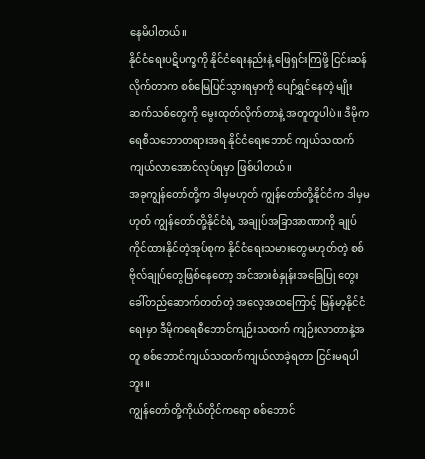နေမိပါတယ်။
နိုင်ငံရေးပဋိပက္ခကို နိုင်ငံရေးနည်းနဲ့ ဖြေရှင်းကြဖို့ ငြင်းဆန်လိုက်တာက စစ်မြေပြင်သွားရမှာကို ပျော်ရွှင်နေတဲ့ မျိုးဆက်သစ်တွေကို မွေးထုတ်လိုက်တာနဲ့ အတူတူပါပဲ။ ဒီမိုကရေစီသဘောတရားအရ နိုင်ငံရေးဘောင် ကျယ်သထက် ကျယ်လာအောင်လုပ်ရမှာ ဖြစ်ပါတယ်။
အခုကျွန်တော်တို့က ဒါမှမဟုတ် ကျွန်တော်တို့နိုင်ငံက ဒါမှမဟုတ် ကျွန်တော်တို့နိုင်ငံရဲ့ အချုပ်အခြာအာဏာကို ချုပ်ကိုင်ထားနိုင်တဲ့အုပ်စုက နိုင်ငံရေးသမားတွေမဟုတ်တဲ့ စစ်ဗိုလ်ချုပ်တွေဖြစ်နေတော့ အင်အားစံနှုန်းအခြေပြု တွေးခေါ်တည်ဆောက်တတ်တဲ့ အလေ့အထကြောင့် မြန်မာ့နိုင်ငံရေးမှာ ဒီမိုကရေစီဘောင်ကျဉ်းသထက် ကျဉ်းလာတာနဲ့အတူ စစ်ဘောင်ကျယ်သထက်ကျယ်လာခဲ့ရတာ ငြင်းမရပါဘူး။
ကျွန်တော်တို့ကိုယ်တိုင်ကရော စစ်ဘောင်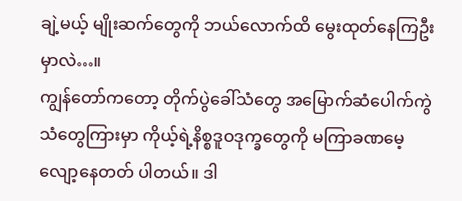ချဲ့မယ့် မျိုးဆက်တွေကို ဘယ်လောက်ထိ မွေးထုတ်နေကြဦးမှာလဲ…။
ကျွန်တော်ကတော့ တိုက်ပွဲခေါ်သံတွေ အမြောက်ဆံပေါက်ကွဲသံတွေကြားမှာ ကိုယ့်ရဲ့နိစ္စဒူဝဒုက္ခတွေကို မကြာခဏမေ့လျော့နေတတ် ပါတယ်။ ဒါ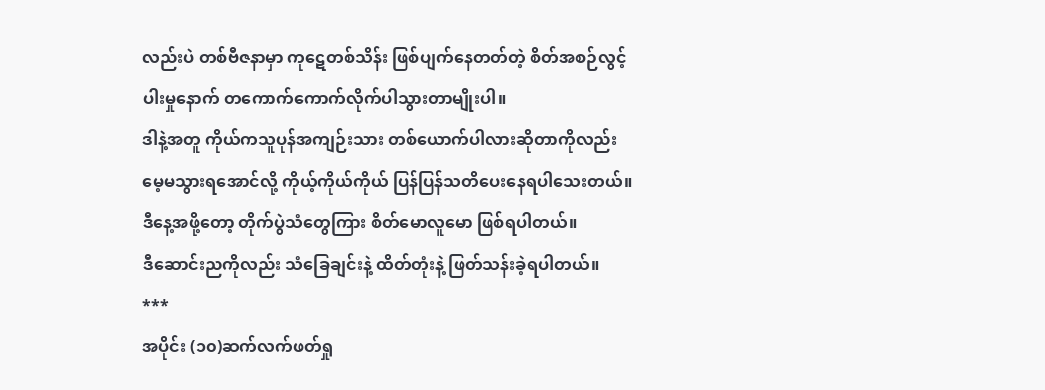လည်းပဲ တစ်ဗီဇနာမှာ ကုဋေတစ်သိန်း ဖြစ်ပျက်နေတတ်တဲ့ စိတ်အစဉ်လွင့်ပါးမှုနောက် တကောက်ကောက်လိုက်ပါသွားတာမျိုးပါ။
ဒါနဲ့အတူ ကိုယ်ကသူပုန်အကျဉ်းသား တစ်ယောက်ပါလားဆိုတာကိုလည်း မေ့မသွားရအောင်လို့ ကိုယ့်ကိုယ်ကိုယ် ပြန်ပြန်သတိပေးနေရပါသေးတယ်။
ဒီနေ့အဖို့တော့ တိုက်ပွဲသံတွေကြား စိတ်မောလူမော ဖြစ်ရပါတယ်။
ဒီဆောင်းညကိုလည်း သံခြေချင်းနဲ့ ထိတ်တုံးနဲ့ ဖြတ်သန်းခဲ့ရပါတယ်။
***
အပိုင်း (၁၀)ဆက်လက်ဖတ်ရှု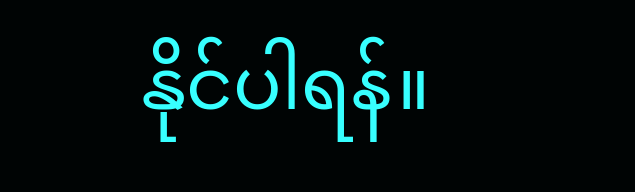နိုင်ပါရန်။